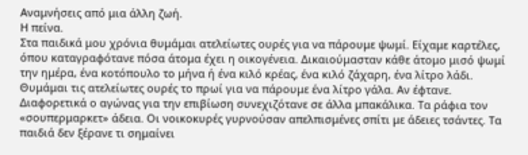Αναμνήσεις από μια άλλη ζωή.
Η πείνα.
Στα παιδικά μου χρόνια θυμάμαι ατελείωτες ουρές για να πάρουμε ψωμί. Είχαμε καρτέλες, όπου καταγραφότανε πόσα άτομα έχει η οικογένεια. Δικαιούμασταν κάθε άτομο μισό ψωμί την ημέρα, ένα κοτόπουλο το μήνα ή ένα κιλό κρέας, ένα κιλό ζάχαρη, ένα λίτρο λάδι. Θυμάμαι τις ατελείωτες ουρές το πρωί για να πάρουμε ένα λίτρο γάλα. Αν έφτανε. Διαφορετικά ο αγώνας για την επιβίωση συνεχιζότανε σε άλλα μπακάλικα. Τα ράφια τον «σουπερμαρκετ» άδεια. Οι νοικοκυρές γυρνούσαν απελπισμένες σπίτι με άδειες τσάντες. Τα παιδιά δεν ξέρανε τι σημαίνει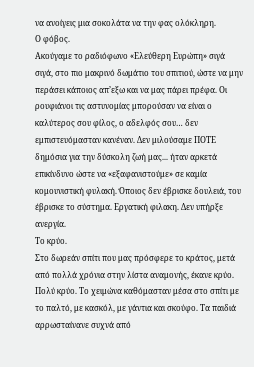να ανοίγεις μια σοκολάτα να την φας ολόκληρη.
Ο φόβος.
Ακούγαμε το ραδιόφωνο «Ελεύθερη Ευρώπη» σιγά σιγά, στο πιο μακρινό δωμάτιο του σπιτιού, ώστε να μην περάσει κάποιος απʼεξω και να μας πάρει πρέφα. Οι ρουφιάνοι τις αστυνομίας μπορούσαν να είναι ο καλύτερος σου φίλος, ο αδελφός σου… δεν εμπιστευόμασταν κανέναν. Δεν μιλούσαμε ΠΟΤΕ δημόσια για την δύσκολη ζωή μας... ήταν αρκετά επικίνδυνο ώστε να «εξαφανιστούμε» σε καμία κομουνιστική φυλακή. Όποιος δεν έβρισκε δουλειά, του έβρισκε το σύστημα. Εργατική φιλακη. Δεν υπήρξε ανεργία.
Το κρύο.
Στο δωρεάν σπίτι που μας πρόσφερε το κράτος, μετά από πολλά χρόνια στην λίστα αναμονής, έκανε κρύο. Πολύ κρύο. Το χειμώνα καθόμασταν μέσα στο σπίτι με το παλτό, με κασκόλ, με γάντια και σκούφο. Τα παιδιά αρρωσταίνανε συχνά από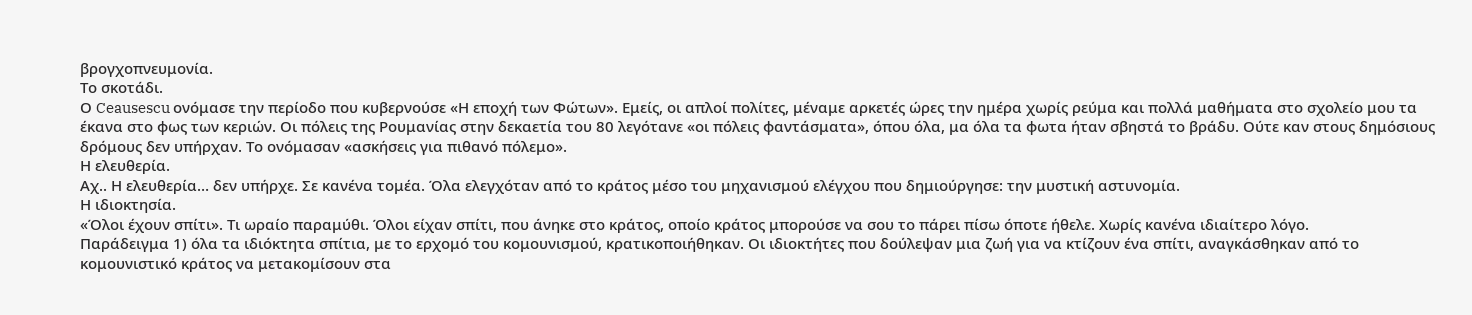βρογχοπνευμονία.
Το σκοτάδι.
Ο Ceausescu ονόμασε την περίοδο που κυβερνούσε «Η εποχή των Φώτων». Εμείς, οι απλοί πολίτες, μέναμε αρκετές ώρες την ημέρα χωρίς ρεύμα και πολλά μαθήματα στο σχολείο μου τα έκανα στο φως των κεριών. Οι πόλεις της Ρουμανίας στην δεκαετία του 80 λεγότανε «οι πόλεις φαντάσματα», όπου όλα, μα όλα τα φωτα ήταν σβηστά το βράδυ. Ούτε καν στους δημόσιους δρόμους δεν υπήρχαν. Το ονόμασαν «ασκήσεις για πιθανό πόλεμο».
Η ελευθερία.
Αχ.. Η ελευθερία… δεν υπήρχε. Σε κανένα τομέα. Όλα ελεγχόταν από το κράτος μέσο του μηχανισμού ελέγχου που δημιούργησε: την μυστική αστυνομία.
Η ιδιοκτησία.
«Όλοι έχουν σπίτι». Τι ωραίο παραμύθι. Όλοι είχαν σπίτι, που άνηκε στο κράτος, οποίο κράτος μπορούσε να σου το πάρει πίσω όποτε ήθελε. Χωρίς κανένα ιδιαίτερο λόγο.
Παράδειγμα 1) όλα τα ιδιόκτητα σπίτια, με το ερχομό του κομουνισμού, κρατικοποιήθηκαν. Οι ιδιοκτήτες που δούλεψαν μια ζωή για να κτίζουν ένα σπίτι, αναγκάσθηκαν από το κομουνιστικό κράτος να μετακομίσουν στα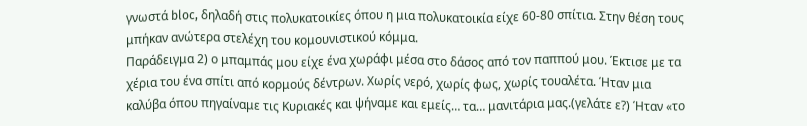γνωστά bloc, δηλαδή στις πολυκατοικίες όπου η μια πολυκατοικία είχε 60-80 σπίτια. Στην θέση τους μπήκαν ανώτερα στελέχη του κομουνιστικού κόμμα.
Παράδειγμα 2) ο μπαμπάς μου είχε ένα χωράφι μέσα στο δάσος από τον παππού μου. Έκτισε με τα χέρια του ένα σπίτι από κορμούς δέντρων. Χωρίς νερό, χωρίς φως, χωρίς τουαλέτα. Ήταν μια καλύβα όπου πηγαίναμε τις Κυριακές και ψήναμε και εμείς… τα… μανιτάρια μας.(γελάτε ε?) Ήταν «το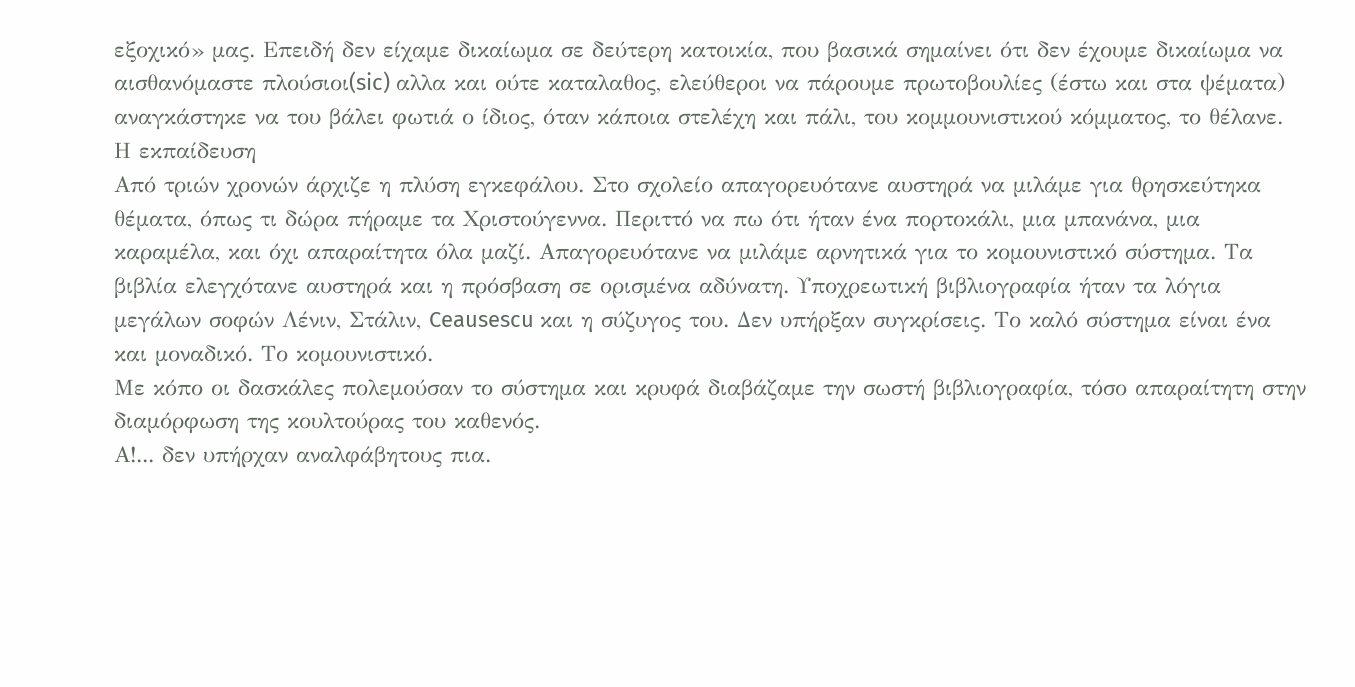εξοχικό» μας. Επειδή δεν είχαμε δικαίωμα σε δεύτερη κατοικία, που βασικά σημαίνει ότι δεν έχουμε δικαίωμα να αισθανόμαστε πλούσιοι(sic) αλλα και ούτε καταλαθος, ελεύθεροι να πάρουμε πρωτοβουλίες (έστω και στα ψέματα) αναγκάστηκε να του βάλει φωτιά ο ίδιος, όταν κάποια στελέχη και πάλι, του κομμουνιστικού κόμματος, το θέλανε.
Η εκπαίδευση
Από τριών χρονών άρχιζε η πλύση εγκεφάλου. Στο σχολείο απαγορευότανε αυστηρά να μιλάμε για θρησκεύτηκα θέματα, όπως τι δώρα πήραμε τα Χριστούγεννα. Περιττό να πω ότι ήταν ένα πορτοκάλι, μια μπανάνα, μια καραμέλα, και όχι απαραίτητα όλα μαζί. Απαγορευότανε να μιλάμε αρνητικά για το κομουνιστικό σύστημα. Τα βιβλία ελεγχότανε αυστηρά και η πρόσβαση σε ορισμένα αδύνατη. Υποχρεωτική βιβλιογραφία ήταν τα λόγια μεγάλων σοφών Λένιν, Στάλιν, Ceausescu και η σύζυγος του. Δεν υπήρξαν συγκρίσεις. Το καλό σύστημα είναι ένα και μοναδικό. Το κομουνιστικό.
Με κόπο οι δασκάλες πολεμούσαν το σύστημα και κρυφά διαβάζαμε την σωστή βιβλιογραφία, τόσο απαραίτητη στην διαμόρφωση της κουλτούρας του καθενός.
Α!... δεν υπήρχαν αναλφάβητους πια.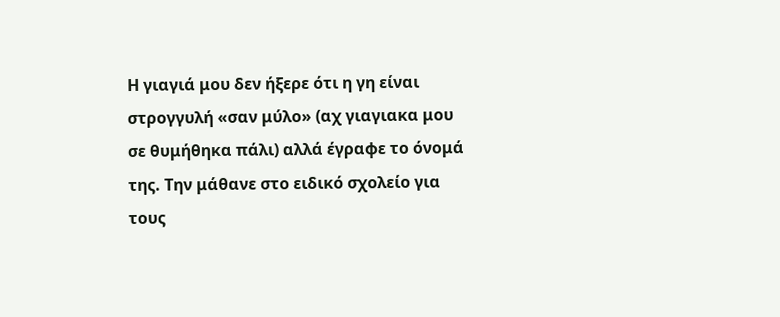Η γιαγιά μου δεν ήξερε ότι η γη είναι στρογγυλή «σαν μύλο» (αχ γιαγιακα μου σε θυμήθηκα πάλι) αλλά έγραφε το όνομά της. Την μάθανε στο ειδικό σχολείο για τους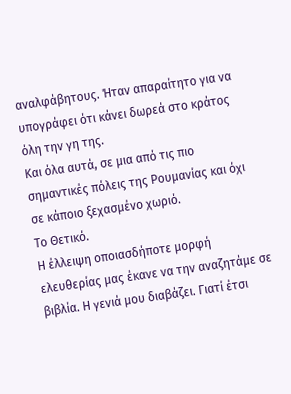αναλφάβητους. Ήταν απαραίτητο για να υπογράφει ότι κάνει δωρεά στο κράτος όλη την γη της.
Και όλα αυτά, σε μια από τις πιο σημαντικές πόλεις της Ρουμανίας και όχι σε κάποιο ξεχασμένο χωριό.
Το Θετικό.
Η έλλειψη οποιασδήποτε μορφή ελευθερίας μας έκανε να την αναζητάμε σε βιβλία. Η γενιά μου διαβάζει. Γιατί έτσι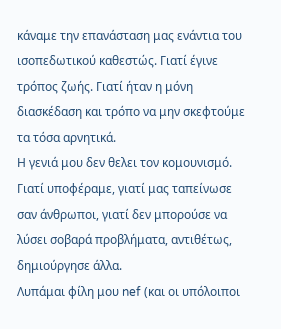κάναμε την επανάσταση μας ενάντια του ισοπεδωτικού καθεστώς. Γιατί έγινε τρόπος ζωής. Γιατί ήταν η μόνη διασκέδαση και τρόπο να μην σκεφτούμε τα τόσα αρνητικά.
Η γενιά μου δεν θελει τον κομουνισμό. Γιατί υποφέραμε, γιατί μας ταπείνωσε σαν άνθρωποι, γιατί δεν μπορούσε να λύσει σοβαρά προβλήματα, αντιθέτως, δημιούργησε άλλα.
Λυπάμαι φίλη μου nef (και οι υπόλοιποι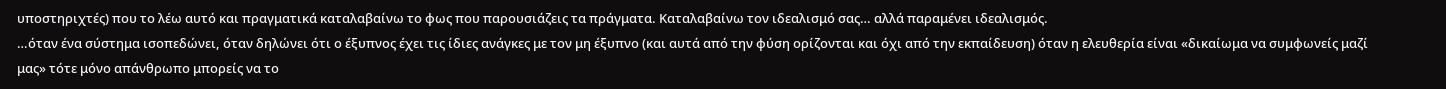υποστηριχτές) που το λέω αυτό και πραγματικά καταλαβαίνω το φως που παρουσιάζεις τα πράγματα. Καταλαβαίνω τον ιδεαλισμό σας… αλλά παραμένει ιδεαλισμός.
…όταν ένα σύστημα ισοπεδώνει, όταν δηλώνει ότι ο έξυπνος έχει τις ίδιες ανάγκες με τον μη έξυπνο (και αυτά από την φύση ορίζονται και όχι από την εκπαίδευση) όταν η ελευθερία είναι «δικαίωμα να συμφωνείς μαζί μας» τότε μόνο απάνθρωπο μπορείς να το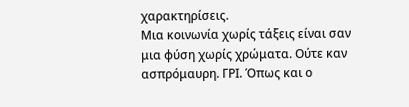χαρακτηρίσεις.
Μια κοινωνία χωρίς τάξεις είναι σαν μια φύση χωρίς χρώματα. Ούτε καν ασπρόμαυρη. ΓΡΙ. Όπως και ο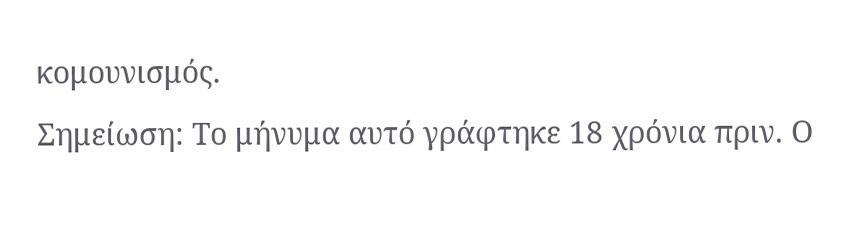κομουνισμός.
Σημείωση: Το μήνυμα αυτό γράφτηκε 18 χρόνια πριν. Ο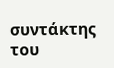συντάκτης του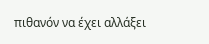πιθανόν να έχει αλλάξει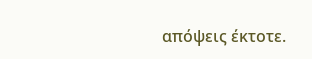απόψεις έκτοτε.